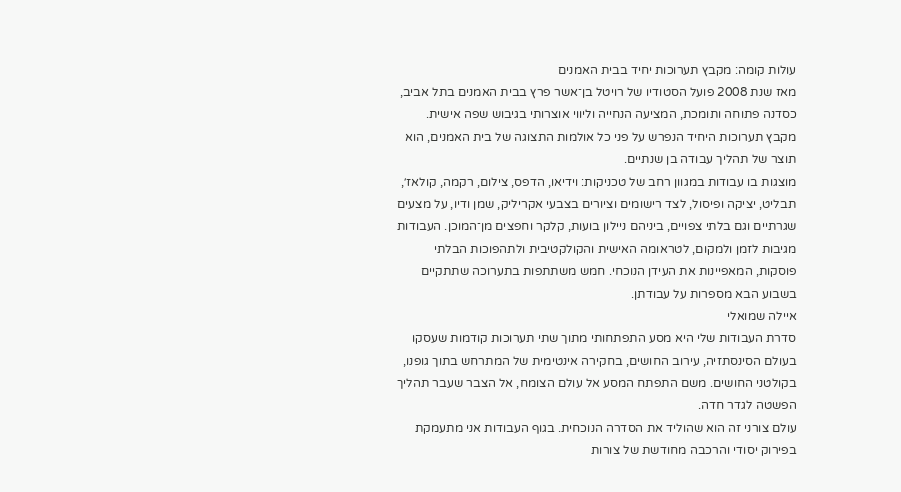עולות קומה: מקבץ תערוכות יחיד בבית האמנים
מאז שנת 2008 פועל הסטודיו של רויטל בן־אשר פרץ בבית האמנים בתל אביב, כסדנה פתוחה ותומכת, המציעה הנחייה וליווי אוצרותי בגיבוש שפה אישית. מקבץ תערוכות היחיד הנפרש על פני כל אולמות התצוגה של בית האמנים, הוא תוצר של תהליך עבודה בן שנתיים.
מוצגות בו עבודות במגוון רחב של טכניקות: וידיאו, הדפס, צילום, רקמה, קולאז׳, תבליט, יציקה ופיסול, לצד רישומים וציורים בצבעי אקריליק, שמן ודיו, על מצעים שגרתיים וגם בלתי צפויים, ביניהם ניילון בועות, קלקר וחפצים מן־המוכן. העבודות מגיבות לזמן ולמקום, לטראומה האישית והקולקטיבית ולתהפוכות הבלתי פוסקות, המאפיינות את העידן הנוכחי. חמש משתתפות בתערוכה שתתקיים בשבוע הבא מספרות על עבודתן.
איילה שמואלי
סדרת העבודות שלי היא מסע התפתחותי מתוך שתי תערוכות קודמות שעסקו בעולם הסינסתזיה, עירוב החושים, בחקירה אינטימית של המתרחש בתוך גופנו, בקולטני החושים. משם התפתח המסע אל עולם הצומח, אל הצבר שעבר תהליך הפשטה לגדר חדה.
עולם צורני זה הוא שהוליד את הסדרה הנוכחית. בגוף העבודות אני מתעמקת בפירוק יסודי והרכבה מחודשת של צורות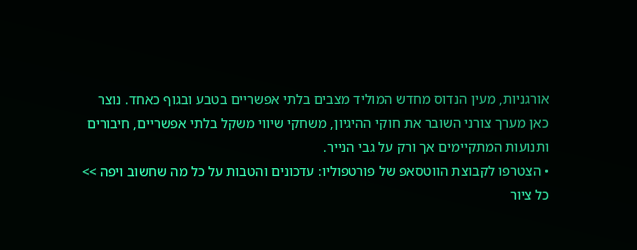אורגניות, מעין הנדוס מחדש המוליד מצבים בלתי אפשריים בטבע ובגוף כאחד. נוצר כאן מערך צורני השובר את חוקי ההיגיון, משחקי שיווי משקל בלתי אפשריים, חיבורים ותנועות המתקיימים אך ורק על גבי הנייר.
• הצטרפו לקבוצת הווטסאפ של פורטפוליו: עדכונים והטבות על כל מה שחשוב ויפה >>
כל ציור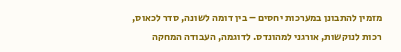מזמין להתבונן במערכות יחסים – בין דומה לשונה, סדר לכאוס, רכות לנוקשות, אורגני למהונדס. לדוגמה, העבודה המחקה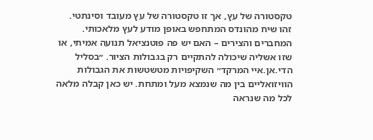טקסטורה של עץ, אך זו טקסטורה של עץ מעובד וסינתטי. זהו שיח מהונדס המתחפש באופן מודע לעץ מלאכותי.
המחברים והצירים – האם יש פה פוטנציאל תנועה אמיתי, או שזו אשליה שיכולה להתקיים רק בגבולות הציור. ״בסליל הדי.אן.איי המרקד״ השקיפויות מטשטשות את הגבולות הוויזואליים בין מה שנמצא מעל ומתחת. יש כאן קבלה מלאה לכל מה שנראה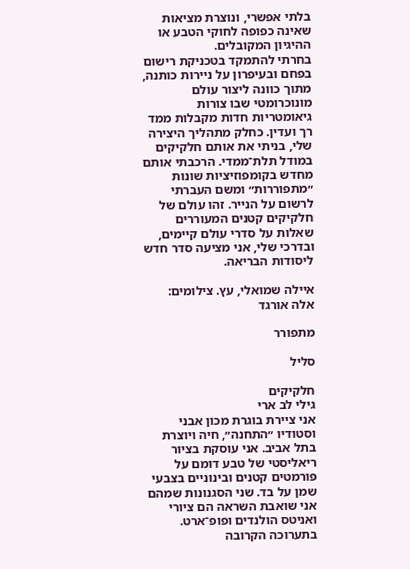בלתי אפשרי, ונוצרת מציאות שאינה כפופה לחוקי הטבע או ההיגיון המקובלים.
בחרתי להתמקד בטכניקת רישום בפחם ובעיפרון על ניירות כותנה, מתוך כוונה ליצור עולם מונוכרומטי שבו צורות גיאומטריות חדות מקבלות ממד רך ועדין. כחלק מתהליך היצירה שלי, בניתי את אותם חלקיקים במודל תלת־ממדי. הרכבתי אותם מחדש בקומפוזיציות שונות ״מתפוררות״ ומשם העברתי לרשום על הנייר. זהו עולם של חלקיקים קטנים המעוררים שאלות על סדרי עולם קיימים, ובדרכי שלי, אני מציעה סדר חדש ליסודות הבריאה.

איילה שמואלי, עץ. צילומים: אלה אורגד

מתפורר

סליל

חלקיקים
גילי לב ארי
אני ציירת בוגרת מכון אבני וסטודיו ״התחנה״, חיה ויוצרת בתל אביב. אני עוסקת בציור ריאליסטי של טבע דומם על פורמטים קטנים ובינוניים בצבעי שמן על בד. שני הסגנונות שמהם אני שואבת השראה הם ציורי ואניטס הולנדים ופופ־ארט.
בתערוכה הקרובה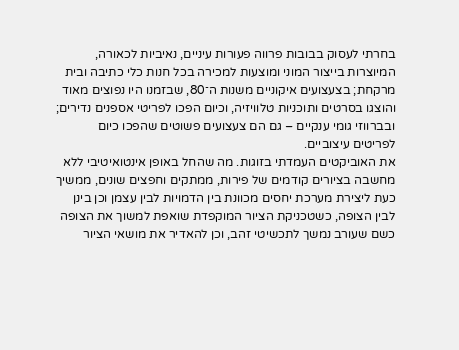בחרתי לעסוק בבובות פרווה פעורות עיניים, נאיביות לכאורה, המיוצרות בייצור המוני ומוצעות למכירה בכל חנות כלי כתיבה ובית מרקחת; בצעצועים איקוניים משנות ה־80, שבזמנו היו נפוצים מאוד והוצגו בסרטים ותוכניות טלוויזיה, וכיום הפכו לפריטי אספנים נדירים; ובברווזי גומי ענקיים – גם הם צעצועים פשוטים שהפכו כיום לפריטים עיצוביים.
את האוביקטים העמדתי בזוגות. מה שהחל באופן אינטואיטיבי ללא מחשבה בציורים קודמים של פירות, ממתקים וחפצים שונים, ממשיך כעת ליצירת מערכת יחסים מכוונת בין הדמויות לבין עצמן וכן בינן לבין הצופה, כשטכניקת הציור המוקפדת שואפת למשוך את הצופה כשם שעורב נמשך לתכשיטי זהב, וכן להאדיר את מושאי הציור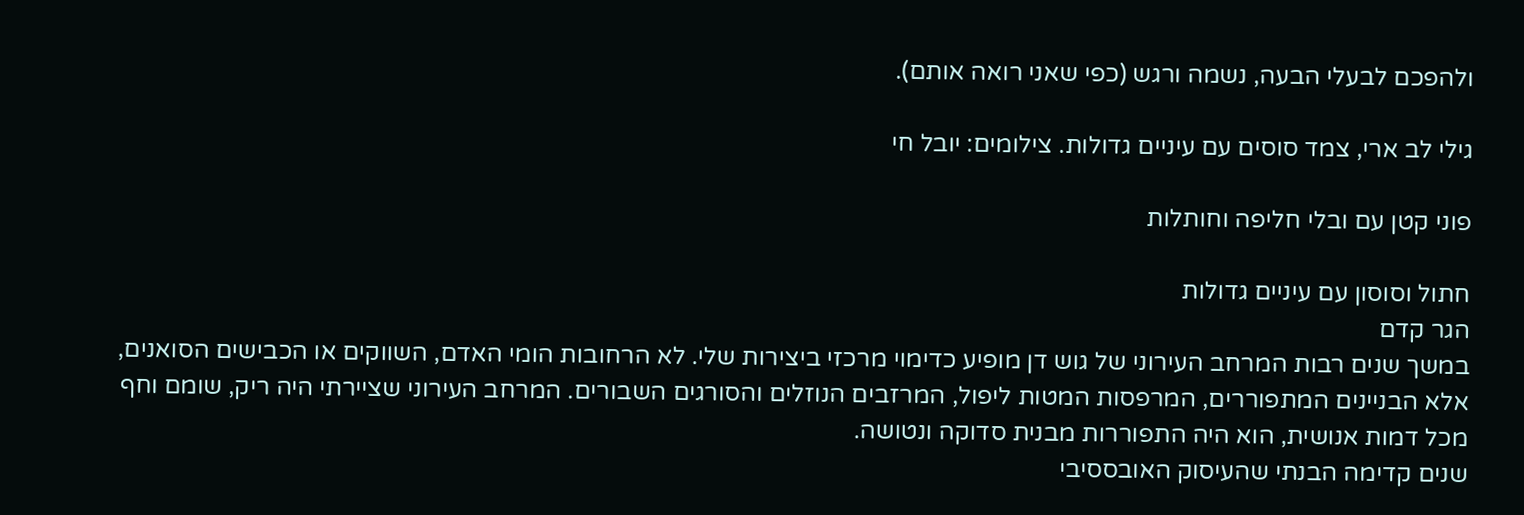ולהפכם לבעלי הבעה, נשמה ורגש (כפי שאני רואה אותם).

גילי לב ארי, צמד סוסים עם עיניים גדולות. צילומים: יובל חי

פוני קטן עם ובלי חליפה וחותלות

חתול וסוסון עם עיניים גדולות
הגר קדם
במשך שנים רבות המרחב העירוני של גוש דן מופיע כדימוי מרכזי ביצירות שלי. לא הרחובות הומי האדם, השווקים או הכבישים הסואנים, אלא הבניינים המתפוררים, המרפסות המטות ליפול, המרזבים הנוזלים והסורגים השבורים. המרחב העירוני שציירתי היה ריק, שומם וחף מכל דמות אנושית, הוא היה התפוררות מבנית סדוקה ונטושה.
שנים קדימה הבנתי שהעיסוק האובססיבי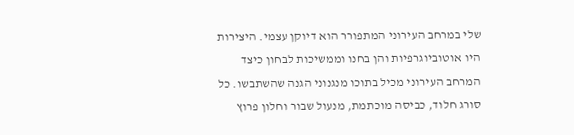שלי במרחב העירוני המתפורר הוא דיוקן עצמי. היצירות היו אוטוביוגרפיות והן בחנו וממשיכות לבחון כיצד המרחב העירוני מכיל בתוכו מנגנוני הגנה שהשתבשו. כל סורג חלוד, כביסה מוכתמת, מנעול שבור וחלון פרוץ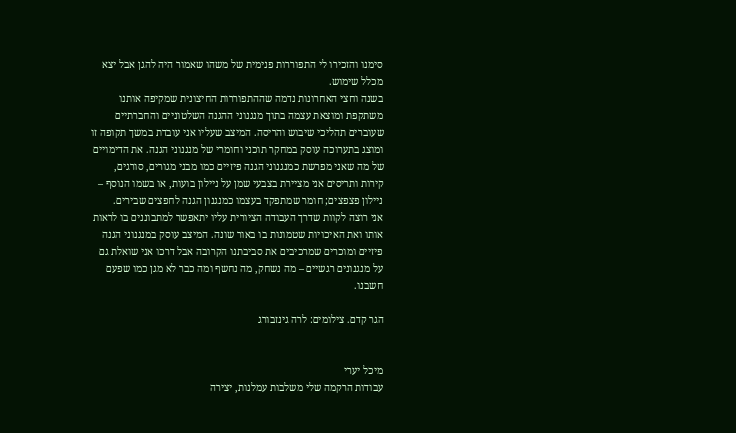סימנו והזכירו לי התפוררות פנימית של משהו שאמור היה להגן אבל יצא מכלל שימוש.
בשנה וחצי האחרונות נדמה שההתפוררות החיצונית שמקיפה אותנו משתקפת ומוצאת עצמה בתוך מנגנוני ההגנה השלטוניים והחברתיים שעוברים תהליכי שיבוש והריסה. המיצב שעליו אני עובדת במשך תקופה זו ומוצג בתערוכה עוסק במחקר תוכני וחומרי של מנגנוני הגנה. את הדימויים של מה שאני מפרשת כמנגנוני הגנה פיזיים כמו מבני מגורים, סורגים, קירות ותריסים אני מציירת בצבעי שמן על ניילון בועות, או בשמו הנוסף – ניילון פצפצים; חומר שמתפקד בעצמו כמנגנון הגנה לחפצים שבירים.
אני רוצה לקוות שדרך העבודה הציורית עליו יתאפשר למתבוננים בו לראות אותו ואת האיכויות שטמונות בו באור שונה. המיצב עוסק במנגנוני הגנה פיזיים ומוכרים שמרכיבים את סביבתנו הקרובה אבל דרכו אני שואלת גם על מנגנונים רגשיים – מה נשחק, מה נחשף ומה כבר לא מגן כמו שפעם חשבנו.

הגר קדם. צילומים: לרה גינזבורג


מיכל יערי
עבודות הרקמה שלי משלבות עמלנות, יצירה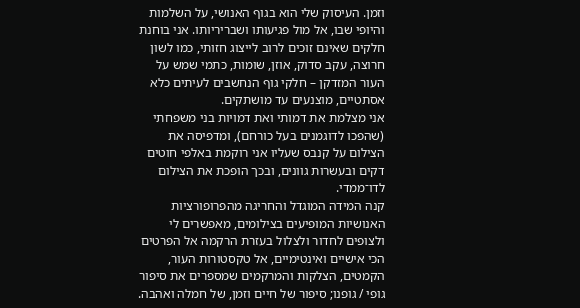וזמן. העיסוק שלי הוא בגוף האנושי, על השלמות והיופי שבו, אל מול פגיעותו ושבריריותו. אני בוחנת חלקים שאינם זוכים לרוב לייצוג חזותי, כמו לשון חרוצה, עקב סדוק, אוזן, שומות, כתמי שמש על העור המזדקן – חלקי גוף הנחשבים לעיתים כלא אסתטיים, מוצנעים עד מושתקים.
אני מצלמת את דמותי ואת דמויות בני משפחתי (שהפכו לדוגמנים בעל כורחם), ומדפיסה את הצילום על קנבס שעליו אני רוקמת באלפי חוטים דקים ובעשרות גוונים, ובכך הופכת את הצילום לדו־ממדי.
קנה המידה המוגדל והחריגה מהפרופורציות האנושיות המופיעים בצילומים, מאפשרים לי ולצופים לחדור ולצלול בעזרת הרקמה אל הפרטים הכי אישיים ואינטימיים, אל טקסטורות העור, הקמטים, הצלקות והמרקמים שמספרים את סיפור גופי / גופנו; סיפור של חיים וזמן, של חמלה ואהבה.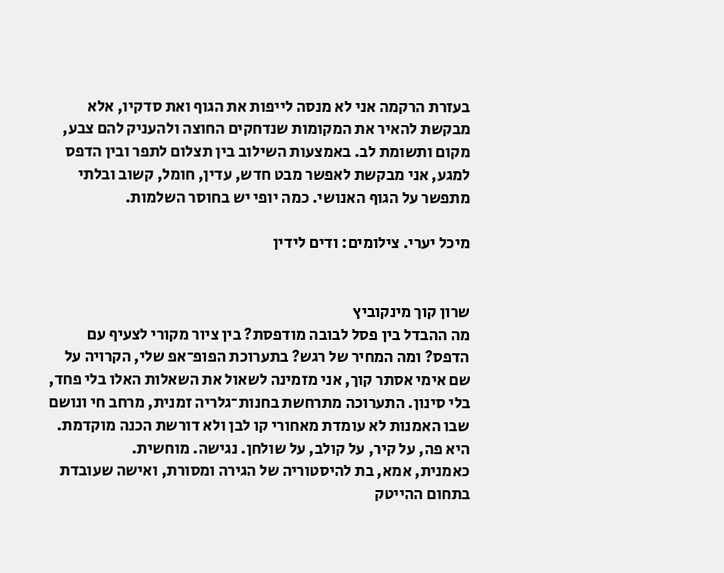בעזרת הרקמה אני לא מנסה לייפות את הגוף ואת סדקיו, אלא מבקשת להאיר את המקומות שנדחקים החוצה ולהעניק להם צבע, מקום ותשומת לב. באמצעות השילוב בין תצלום לתפר ובין הדפס למגע, אני מבקשת לאפשר מבט חדש, עדין, חומל, קשוב ובלתי מתפשר על הגוף האנושי. כמה יופי יש בחוסר השלמות.

מיכל יערי. צילומים: ודים לידין


שרון קוך מינקוביץ
מה ההבדל בין פסל לבובה מודפסת? בין ציור מקורי לצעיף עם הדפס? ומה המחיר של רגש? בתערוכת הפופ־אפ שלי, הקרויה על שם אימי אסתר קוך, אני מזמינה לשאול את השאלות האלו בלי פחד, בלי סינון. התערוכה מתרחשת בחנות־גלריה זמנית, מרחב חי ונושם שבו האמנות לא עומדת מאחורי קו לבן ולא דורשת הכנה מוקדמת. היא פה, על קיר, על קולב, על שולחן. נגישה. מוחשית.
כאמנית, אמא, בת להיסטוריה של הגירה ומסורת, ואישה שעובדת בתחום ההייטק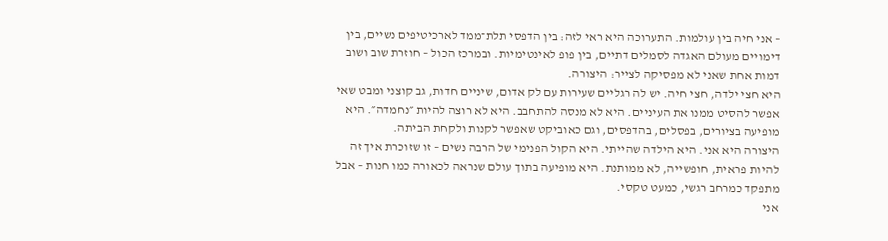– אני חיה בין עולמות. התערוכה היא ראי לזה: בין הדפסי תלת־ממד לארכיטיפים נשיים, בין דימויים מעולם האגדה לסמלים דתיים, בין פופ לאינטימיות. ובמרכז הכול – חוזרת שוב ושוב דמות אחת שאני לא מפסיקה לצייר: היצורה.
היא חצי ילדה, חצי חיה. יש לה רגליים שעירות עם לק אדום, שיניים חדות, גב קוצני ומבט שאי אפשר להסיט ממנו את העיניים. היא לא מנסה להתחבב. היא לא רוצה להיות ״נחמדה״. היא מופיעה בציורים, בפסלים, בהדפסים, וגם כאוביקט שאפשר לקנות ולקחת הביתה.
היצורה היא אני. היא הילדה שהייתי. היא הקול הפנימי של הרבה נשים – זו שזוכרת איך זה להיות פראית, חופשייה, לא ממותנת. היא מופיעה בתוך עולם שנראה לכאורה כמו חנות – אבל מתפקד כמרחב רגשי, כמעט טקסי.
אני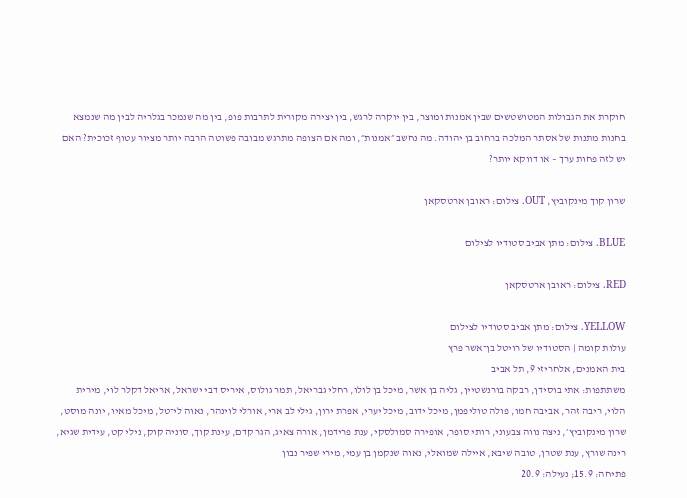חוקרת את הגבולות המטושטשים שבין אמנות ומוצר, בין יוקרה לרגש, בין יצירה מקורית לתרבות פופ, בין מה שנמכר בגלריה לבין מה שנמצא בחנות מתנות של אסתר המלכה ברחוב בן יהודה. מה נחשב ״אמנות״, ומה אם הצופה מתרגש מבובה פשוטה הרבה יותר מציור עטוף זכוכית? האם יש לזה פחות ערך – או דווקא יותר?

שרון קוך מינקוביץ, OUT. צילום: ראובן ארטסקאן

BLUE. צילום: מתן אביב סטודיו לצילום

RED. צילום: ראובן ארטסקאן

YELLOW. צילום: מתן אביב סטודיו לצילום
עולות קומה | הסטודיו של רויטל בן־אשר פרץ
בית האמנים, אלחריזי 9, תל אביב
משתתפות: אתי בוסידן, רבקה בורנשטיין, גליה בן אשר, מיכל בן לולו, רחלי גבריאל, תמר גולוס, איריס דבי ישראל, אריאל דקלר לוי, מירית הלוי, ריבה זהר, אביבה חמו, פולה טוליפמן, מיכל ידוב, מיכל יערי, אפרת ירון, גילי לב ארי, אורלי לוינהר, נאוה לי־טל, מיכל מאיו, יונה מוסט, שרון מינקוביץ׳, ניצה נווה צבעוני, רותי סופר, אופירה סמולסקי, ענת פרידמן, אורה צאיג, הגר קדם, עינת קוך, סוניה קוק, נילי קט, עידית שגיא, רינה שורץ, ענת שטרן, טובה שיבא, איילה שמואלי, נאוה שנקמן בן עמי, מירי שפיר נבון
פתיחה: 15.9; נעילה: 20.9